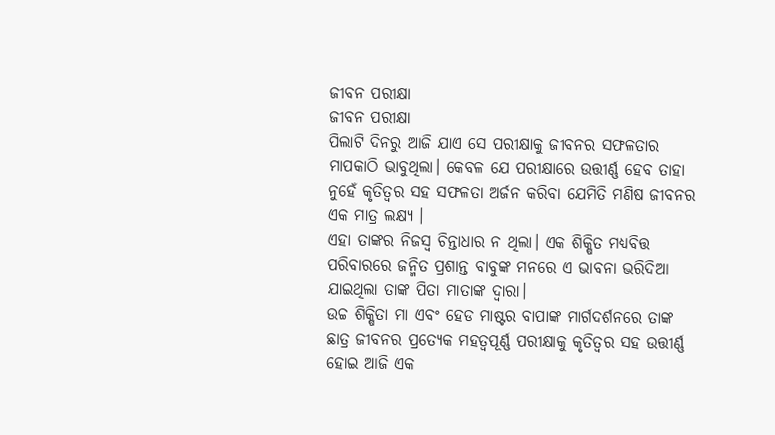ଜୀବନ ପରୀକ୍ଷା
ଜୀବନ ପରୀକ୍ଷା
ପିଲାଟି ଦିନରୁ ଆଜି ଯାଏ ସେ ପରୀକ୍ଷାକୁ ଜୀବନର ସଫଳତାର ମାପକାଠି ଭାବୁଥିଲା। କେବଳ ଯେ ପରୀକ୍ଷାରେ ଉତ୍ତୀର୍ଣ୍ଣ ହେବ ତାହା ନୁହେଁ କୃତିତ୍ୱର ସହ ସଫଳତା ଅର୍ଜନ କରିବା ଯେମିତି ମଣିଷ ଜୀବନର ଏକ ମାତ୍ର ଲକ୍ଷ୍ୟ ।
ଏହା ତାଙ୍କର ନିଜସ୍ଵ ଚିନ୍ତାଧାର ନ ଥିଲା। ଏକ ଶିକ୍ଷିତ ମଧ୍ୟବିତ୍ତ ପରିବାରରେ ଜନ୍ମିତ ପ୍ରଶାନ୍ତ ବାବୁଙ୍କ ମନରେ ଏ ଭାବନା ଭରିଦିଆ ଯାଇଥିଲା ତାଙ୍କ ପିତା ମାତାଙ୍କ ଦ୍ୱାରା।
ଉଚ୍ଚ ଶିକ୍ଷିତା ମା ଏବଂ ହେଡ ମାଷ୍ଟର ବାପାଙ୍କ ମାର୍ଗଦର୍ଶନରେ ତାଙ୍କ ଛାତ୍ର ଜୀବନର ପ୍ରତ୍ୟେକ ମହତ୍ୱପୂର୍ଣ୍ଣ ପରୀକ୍ଷାକୁ କୃତିତ୍ୱର ସହ ଉତ୍ତୀର୍ଣ୍ଣ ହୋଇ ଆଜି ଏକ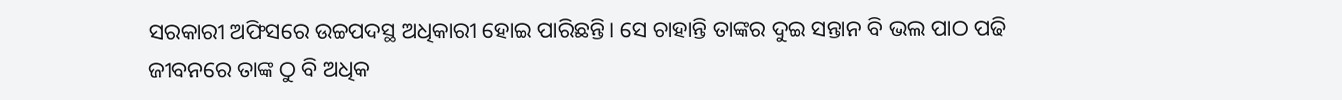ସରକାରୀ ଅଫିସରେ ଉଚ୍ଚପଦସ୍ଥ ଅଧିକାରୀ ହୋଇ ପାରିଛନ୍ତି। ସେ ଚାହାନ୍ତି ତାଙ୍କର ଦୁଇ ସନ୍ତାନ ବି ଭଲ ପାଠ ପଢି ଜୀବନରେ ତାଙ୍କ ଠୁ ବି ଅଧିକ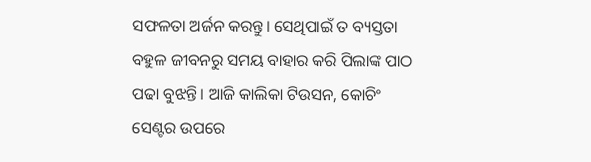ସଫଳତା ଅର୍ଜନ କରନ୍ତୁ। ସେଥିପାଇଁ ତ ବ୍ୟସ୍ତତା ବହୁଳ ଜୀବନରୁ ସମୟ ବାହାର କରି ପିଲାଙ୍କ ପାଠ ପଢା ବୁଝନ୍ତି। ଆଜି କାଲିକା ଟିଉସନ, କୋଚିଂ ସେଣ୍ଟର ଉପରେ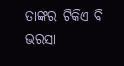ତାଙ୍କର ଟିକିଏ ବି ଭରସା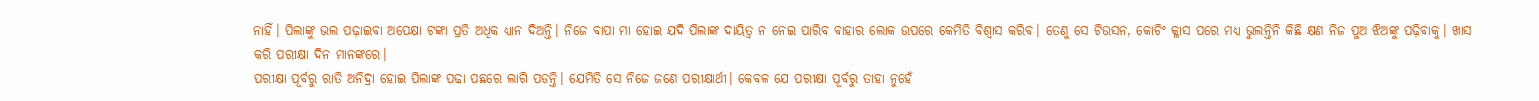ନାହିଁ। ପିଲାଙ୍କୁ ଭଲ ପଢ଼ାଇବା ଅପେକ୍ଷା ଟଙ୍କା ପ୍ରତି ଅଧିକ ଧ୍ୟାନ ଦିଅନ୍ତି। ନିଜେ ବାପା ମା ହୋଇ ଯଦି ପିଲାଙ୍କ ଦାୟିତ୍ୱ ନ ନେଇ ପାରିବ ବାହାର ଲୋକ ଉପରେ କେମିତି ବିଶ୍ୱାସ କରିବ। ତେଣୁ ସେ ଟିଉସନ, କୋଚିଂ କ୍ଳାସ ପରେ ମଧ୍ୟ ଭୁଲନ୍ତିନି କିଛି କ୍ଷଣ ନିଜ ପୁଅ ଝିଅଙ୍କୁ ପଢ଼ିବାକୁ। ଖାସ କରି ପରୀକ୍ଷା ଦିନ ମାନଙ୍କରେ।
ପରୀକ୍ଷା ପୂର୍ବରୁ ରାତି ଅନିଦ୍ରା ହୋଇ ପିଲାଙ୍କ ପଢା ପଛରେ ଲାଗି ପଡନ୍ତି। ଯେମିତି ସେ ନିଜେ ଜଣେ ପରୀକ୍ଷାର୍ଥୀ। କେବଳ ଯେ ପରୀକ୍ଷା ପୂର୍ବରୁ ତାହା ନୁହେଁ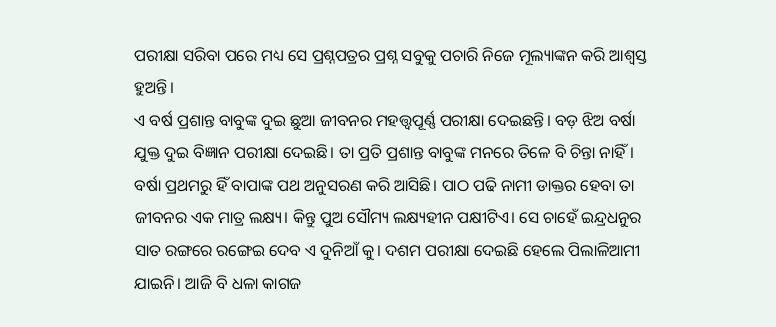ପରୀକ୍ଷା ସରିବା ପରେ ମଧ୍ୟ ସେ ପ୍ରଶ୍ନପତ୍ରର ପ୍ରଶ୍ନ ସବୁକୁ ପଚାରି ନିଜେ ମୂଲ୍ୟାଙ୍କନ କରି ଆଶ୍ୱସ୍ତ ହୁଅନ୍ତି।
ଏ ବର୍ଷ ପ୍ରଶାନ୍ତ ବାବୁଙ୍କ ଦୁଇ ଛୁଆ ଜୀବନର ମହତ୍ତ୍ୱପୂର୍ଣ୍ଣ ପରୀକ୍ଷା ଦେଇଛନ୍ତି। ବଡ଼ ଝିଅ ବର୍ଷା ଯୁକ୍ତ ଦୁଇ ବିଜ୍ଞାନ ପରୀକ୍ଷା ଦେଇଛି। ତା ପ୍ରତି ପ୍ରଶାନ୍ତ ବାବୁଙ୍କ ମନରେ ତିଳେ ବି ଚିନ୍ତା ନାହିଁ। ବର୍ଷା ପ୍ରଥମରୁ ହିଁ ବାପାଙ୍କ ପଥ ଅନୁସରଣ କରି ଆସିଛି। ପାଠ ପଢି ନାମୀ ଡାକ୍ତର ହେବା ତା ଜୀବନର ଏକ ମାତ୍ର ଲକ୍ଷ୍ୟ। କିନ୍ତୁ ପୁଅ ସୌମ୍ୟ ଲକ୍ଷ୍ୟହୀନ ପକ୍ଷୀଟିଏ। ସେ ଚାହେଁ ଇନ୍ଦ୍ରଧନୁର ସାତ ରଙ୍ଗରେ ରଙ୍ଗେଇ ଦେବ ଏ ଦୁନିଆଁ କୁ। ଦଶମ ପରୀକ୍ଷା ଦେଇଛି ହେଲେ ପିଲାଳିଆମୀ ଯାଇନି। ଆଜି ବି ଧଳା କାଗଜ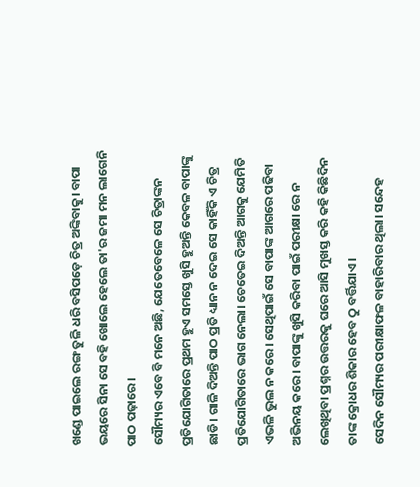ଖଣ୍ଡେ ପାଇଲେ ରଙ୍ଗ ତୁଳି ଧରି ବସିପଡ଼େ ଚିତ୍ର ଅଙ୍କିବାକୁ। ବାପା ଭୟରେ ସିନା ସେ ବହି ଖୋଲେ ହେଲେ ତା'ର ଜମା ମନ ଲାଗେନି ପାଠ ପଢ଼ାରେ।
ସୌମ୍ୟର ଏବେ ବି ମନେ ଅଛି, ଯେତେବେଳେ ସେ ଚିତ୍ରାଙ୍କନ ପ୍ରତିଯୋଗିତାରେ ପ୍ରଥମ ହୁଏ ସମସ୍ତେ ଖୁସି ହୁଅନ୍ତି କେବଳ ବାପାଙ୍କୁ ଛାଡି। ଗାଳି ଦିଅନ୍ତି ପାଠ ପ୍ରତି ଧ୍ୟାନ ନ ଦେଇ ସେ କାହିଁକି ଏ ଚିତ୍ର ପ୍ରତିଯୋଗିତାରେ ଭାଗ ନେଲା। ଚେତେଇ ଦିଅନ୍ତି ଆଗକୁ ଯେମିତି ଏଭଳି ଭୁଲ ନ କରେ। ସେଥିପାଇଁ ସେ ବାପାଙ୍କ ଆଗରେ ପଢିବା ଅଭିନୟ କରେ। ବାପାଙ୍କୁ ଖୁସି କରିବା ପାଇଁ ପରୀକ୍ଷା ରେ ନ ଲେଖିଥିବା ପ୍ରଶ୍ନର ଉତ୍ତରକୁ ଘରେ ଆସି ମୁଖସ୍ତ କରି କହି କିଛିଦିନ ତାଙ୍କ କ୍ରୋଧର ଶିକାର ହେବ ଠୁ ବର୍ତ୍ତିଯାଏ।
ସେଦିନ ସୌମ୍ୟର ପରୀକ୍ଷାଫଳ ବାହାରିବାର ଥିଲା। ସନ୍ଦେହ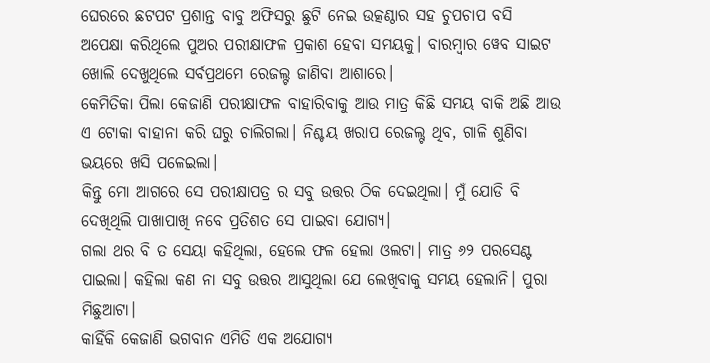ଘେରରେ ଛଟପଟ ପ୍ରଶାନ୍ତ ବାବୁ ଅଫିସରୁ ଛୁଟି ନେଇ ଉତ୍କଣ୍ଠାର ସହ ଚୁପଚାପ ବସି ଅପେକ୍ଷା କରିଥିଲେ ପୁଅର ପରୀକ୍ଷାଫଳ ପ୍ରକାଶ ହେବା ସମୟକୁ। ବାରମ୍ବାର ୱେବ ସାଇଟ ଖୋଲି ଦେଖୁଥିଲେ ସର୍ବପ୍ରଥମେ ରେଜଲ୍ଟ ଜାଣିବା ଆଶାରେ।
କେମିତିକା ପିଲା କେଜାଣି ପରୀକ୍ଷାଫଳ ବାହାରିବାକୁ ଆଉ ମାତ୍ର କିଛି ସମୟ ବାକି ଅଛି ଆଉ ଏ ଟୋକା ବାହାନା କରି ଘରୁ ଚାଲିଗଲା। ନିଶ୍ଚୟ ଖରାପ ରେଜଲ୍ଟ ଥିବ, ଗାଳି ଶୁଣିବା ଭୟରେ ଖସି ପଳେଇଲା।
କିନ୍ତୁ ମୋ ଆଗରେ ସେ ପରୀକ୍ଷାପତ୍ର ର ସବୁ ଉତ୍ତର ଠିକ ଦେଇଥିଲା। ମୁଁ ଯୋଡି ବି ଦେଖିଥିଲି ପାଖାପାଖି ନବେ ପ୍ରତିଶତ ସେ ପାଇବା ଯୋଗ୍ୟ।
ଗଲା ଥର ବି ତ ସେୟା କହିଥିଲା, ହେଲେ ଫଳ ହେଲା ଓଲଟା। ମାତ୍ର ୬୨ ପରସେଣ୍ଟ ପାଇଲା। କହିଲା କଣ ନା ସବୁ ଉତ୍ତର ଆସୁଥିଲା ଯେ ଲେଖିବାକୁ ସମୟ ହେଲାନି। ପୁରା ମିଛୁଆଟା।
କାହିଁକି କେଜାଣି ଭଗବାନ ଏମିତି ଏକ ଅଯୋଗ୍ୟ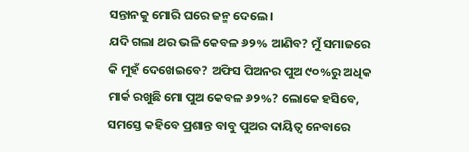ସନ୍ତାନକୁ ମୋରି ଘରେ ଜନ୍ମ ଦେଲେ।
ଯଦି ଗଲା ଥର ଭଳି କେବଳ ୬୨% ଆଣିବ? ମୁଁ ସମାଜରେ କି ମୁହଁ ଦେଖେଇବେ? ଅଫିସ ପିଅନର ପୁଅ ୯୦%ରୁ ଅଧିକ ମାର୍କ ରଖୁଛି ମୋ ପୁଅ କେବଳ ୬୨%? ଲୋକେ ହସିବେ, ସମସ୍ତେ କହିବେ ପ୍ରଶାନ୍ତ ବାବୁ ପୁଅର ଦାୟିତ୍ୱ ନେବାରେ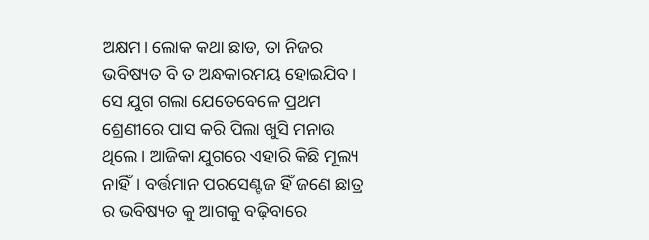ଅକ୍ଷମ। ଲୋକ କଥା ଛାଡ, ତା ନିଜର ଭବିଷ୍ୟତ ବି ତ ଅନ୍ଧକାରମୟ ହୋଇଯିବ। ସେ ଯୁଗ ଗଲା ଯେତେବେଳେ ପ୍ରଥମ ଶ୍ରେଣୀରେ ପାସ କରି ପିଲା ଖୁସି ମନାଉ ଥିଲେ। ଆଜିକା ଯୁଗରେ ଏହାରି କିଛି ମୂଲ୍ୟ ନାହିଁ। ବର୍ତ୍ତମାନ ପରସେଣ୍ଟଜ ହିଁ ଜଣେ ଛାତ୍ର ର ଭବିଷ୍ୟତ କୁ ଆଗକୁ ବଢ଼ିବାରେ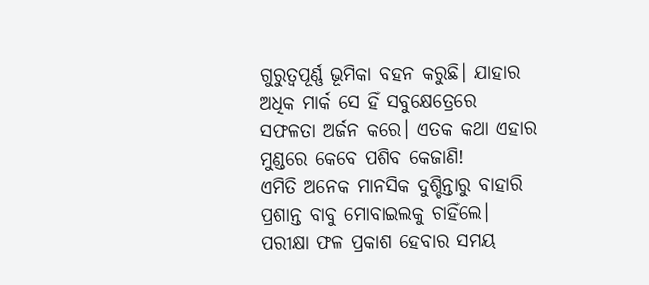ଗୁରୁତ୍ୱପୂର୍ଣ୍ଣ ଭୂମିକା ବହନ କରୁଛି। ଯାହାର ଅଧିକ ମାର୍କ ସେ ହିଁ ସବୁକ୍ଷେତ୍ରେରେ ସଫଳତା ଅର୍ଜନ କରେ। ଏତକ କଥା ଏହାର ମୁଣ୍ଡରେ କେବେ ପଶିବ କେଜାଣି!
ଏମିତି ଅନେକ ମାନସିକ ଦୁଶ୍ଚିନ୍ତାରୁ ବାହାରି ପ୍ରଶାନ୍ତ ବାବୁ ମୋବାଇଲକୁ ଚାହିଁଲେ। ପରୀକ୍ଷା ଫଳ ପ୍ରକାଶ ହେବାର ସମୟ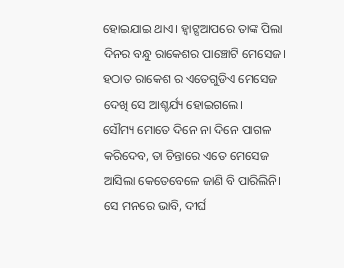ହୋଇଯାଇ ଥାଏ। ହ୍ଵାଟ୍ସଆପରେ ତାଙ୍କ ପିଲା ଦିନର ବନ୍ଧୁ ରାକେଶର ପାଞ୍ଚୋଟି ମେସେଜ। ହଠାତ ରାକେଶ ର ଏତେଗୁଡିଏ ମେସେଜ ଦେଖି ସେ ଆଶ୍ଚର୍ଯ୍ୟ ହୋଇଗଲେ।
ସୌମ୍ୟ ମୋତେ ଦିନେ ନା ଦିନେ ପାଗଳ କରିଦେବ, ତା ଚିନ୍ତାରେ ଏତେ ମେସେଜ ଆସିଲା କେତେବେଳେ ଜାଣି ବି ପାରିଲିନି। ସେ ମନରେ ଭାବି, ଦୀର୍ଘ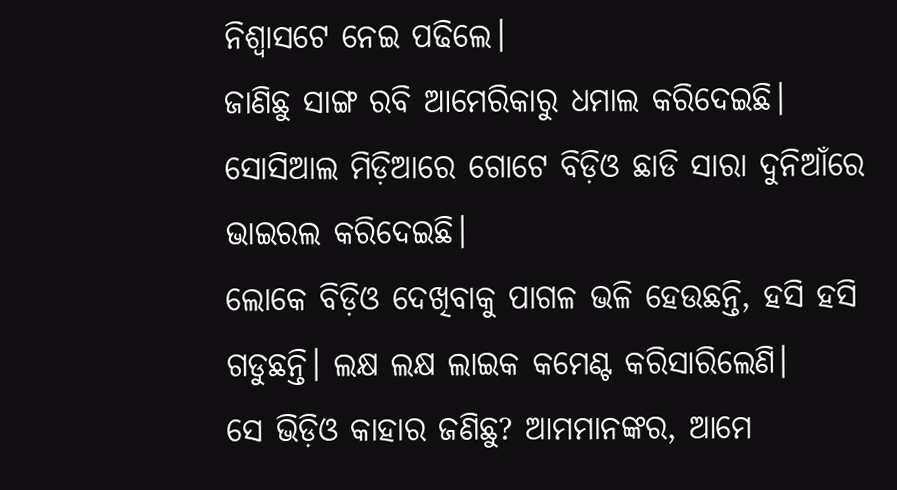ନିଶ୍ଵାସଟେ ନେଇ ପଢିଲେ।
ଜାଣିଛୁ ସାଙ୍ଗ ରବି ଆମେରିକାରୁ ଧମାଲ କରିଦେଇଛି।
ସୋସିଆଲ ମିଡ଼ିଆରେ ଗୋଟେ ବିଡ଼ିଓ ଛାଡି ସାରା ଦୁନିଆଁରେ ଭାଇରଲ କରିଦେଇଛି।
ଲୋକେ ବିଡ଼ିଓ ଦେଖିବାକୁ ପାଗଳ ଭଳି ହେଉଛନ୍ତି, ହସି ହସି ଗଡୁଛନ୍ତି। ଲକ୍ଷ ଲକ୍ଷ ଲାଇକ କମେଣ୍ଟ କରିସାରିଲେଣି।
ସେ ଭିଡ଼ିଓ କାହାର ଜଣିଛୁ? ଆମମାନଙ୍କର, ଆମେ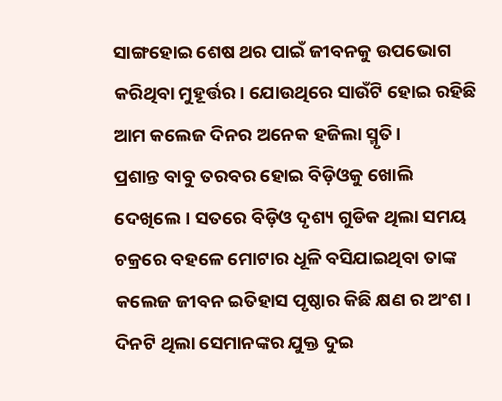ସାଙ୍ଗହୋଇ ଶେଷ ଥର ପାଇଁ ଜୀବନକୁ ଉପଭୋଗ କରିଥିବା ମୁହୂର୍ତ୍ତର। ଯୋଉଥିରେ ସାଉଁଟି ହୋଇ ରହିଛି ଆମ କଲେଜ ଦିନର ଅନେକ ହଜିଲା ସ୍ମୃତି।
ପ୍ରଶାନ୍ତ ବାବୁ ତରବର ହୋଇ ବିଡ଼ିଓକୁ ଖୋଲି ଦେଖିଲେ। ସତରେ ବିଡ଼ିଓ ଦୃଶ୍ୟ ଗୁଡିକ ଥିଲା ସମୟ ଚକ୍ରରେ ବହଳେ ମୋଟାର ଧୂଳି ବସିଯାଇଥିବା ତାଙ୍କ କଲେଜ ଜୀବନ ଇତିହାସ ପୃଷ୍ଠାର କିଛି କ୍ଷଣ ର ଅଂଶ। ଦିନଟି ଥିଲା ସେମାନଙ୍କର ଯୁକ୍ତ ଦୁଇ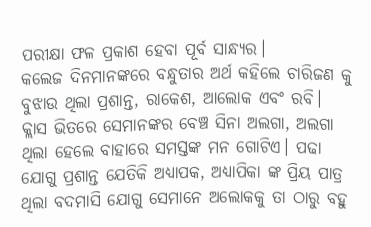ପରୀକ୍ଷା ଫଳ ପ୍ରକାଶ ହେବା ପୂର୍ବ ସାନ୍ଧ୍ୟର।
କଲେଜ ଦିନମାନଙ୍କରେ ବନ୍ଧୁତାର ଅର୍ଥ କହିଲେ ଚାରିଜଣ କୁ ବୁଝାଉ ଥିଲା ପ୍ରଶାନ୍ତ, ରାକେଶ, ଆଲୋକ ଏବଂ ରବି। କ୍ଲାସ ଭିତରେ ସେମାନଙ୍କର ବେଞ୍ଚ ସିନା ଅଲଗା, ଅଲଗା ଥିଲା ହେଲେ ବାହାରେ ସମସ୍ତଙ୍କ ମନ ଗୋଟିଏ। ପଢା ଯୋଗୁ ପ୍ରଶାନ୍ତ ଯେତିକି ଅଧ୍ୟାପକ, ଅଧ୍ୟାପିକା ଙ୍କ ପ୍ରିୟ ପାତ୍ର ଥିଲା ବଦମାସି ଯୋଗୁ ସେମାନେ ଅଲୋକକୁ ତା ଠାରୁ ବହୁ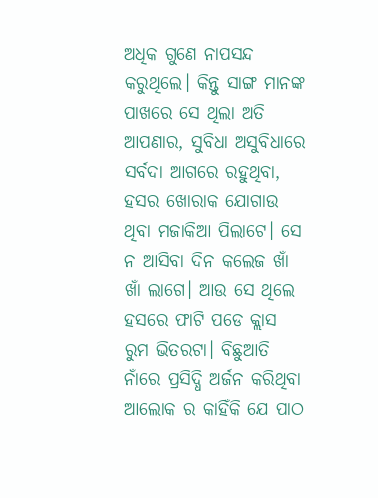ଅଧିକ ଗୁଣେ ନାପସନ୍ଦ କରୁଥିଲେ। କିନ୍ତୁ ସାଙ୍ଗ ମାନଙ୍କ ପାଖରେ ସେ ଥିଲା ଅତି ଆପଣାର, ସୁବିଧା ଅସୁବିଧାରେ ସର୍ବଦା ଆଗରେ ରହୁଥିବା, ହସର ଖୋରାକ ଯୋଗାଉ ଥିବା ମଜାକିଆ ପିଲାଟେ। ସେ ନ ଆସିବା ଦିନ କଲେଜ ଖାଁ ଖାଁ ଲାଗେ। ଆଉ ସେ ଥିଲେ ହସରେ ଫାଟି ପଡେ କ୍ଲାସ ରୁମ ଭିତରଟା। ବିଛୁଆତି ନାଁରେ ପ୍ରସିଦ୍ଧି ଅର୍ଜନ କରିଥିବା ଆଲୋକ ର କାହିଁକି ଯେ ପାଠ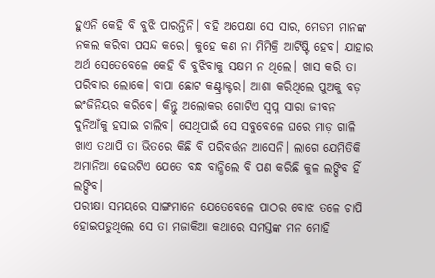ହୁଏନି କେହି ବି ବୁଝି ପାରନ୍ତିନି। ବହି ଅପେକ୍ଷା ସେ ସାର, ମେଡମ ମାନଙ୍କ ନକଲ କରିବା ପସନ୍ଦ କରେ। କୁହେ କଣ ନା ମିମିକ୍ରି ଆର୍ଟିଷ୍ଟି ହେବ। ଯାହାର ଅର୍ଥ ସେତେବେଳେ କେହି ବି ବୁଝିବାକୁ ସକ୍ଷମ ନ ଥିଲେ। ଖାସ କରି ତା ପରିବାର ଲୋକେ। ବାପା ଛୋଟ କଣ୍ଟ୍ରାକ୍ଟର। ଆଶା କରିଥିଲେ ପୁଅକୁ ବଡ଼ ଇଂଜିନିୟର କରିବେ। କିନ୍ତୁ ଅଲୋକର ଗୋଟିଏ ସ୍ବପ୍ନ ସାରା ଜୀବନ ଦୁନିଆଁକୁ ହସାଇ ଚାଲିବ। ସେଥିପାଇଁ ସେ ସବୁବେଳେ ଘରେ ମାଡ଼ ଗାଳି ଖାଏ ତଥାପି ତା ଭିତରେ କିଛି ବି ପରିବର୍ତ୍ତନ ଆସେନି। ଲାଗେ ଯେମିତିକି ଅମାନିଆ ଢେଉଟିଏ ଯେତେ ବନ୍ଧ ବାନ୍ଧିଲେ ବି ପଣ କରିଛି କୁଳ ଲଙ୍ଘିବ ହିଁ ଲଙ୍ଘିବ।
ପରୀକ୍ଷା ସମୟରେ ସାଙ୍ଗମାନେ ଯେତେବେଳେ ପାଠର ବୋଝ ତଳେ ଚାପି ହୋଇପଡୁଥିଲେ ସେ ତା ମଜାକିଆ କଥାରେ ସମସ୍ତଙ୍କ ମନ ମୋହି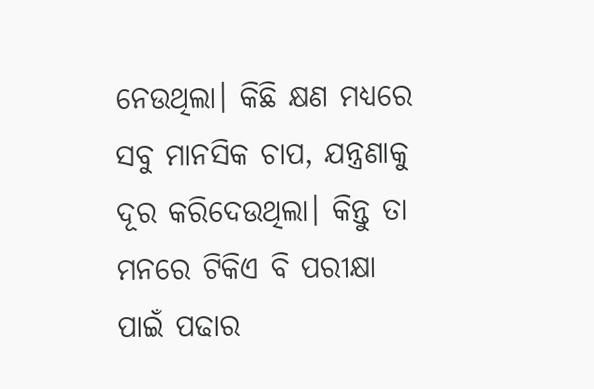ନେଉଥିଲା। କିଛି କ୍ଷଣ ମଧ୍ୟରେ ସବୁ ମାନସିକ ଚାପ, ଯନ୍ତ୍ରଣାକୁ ଦୂର କରିଦେଉଥିଲା। କିନ୍ତୁ ତା ମନରେ ଟିକିଏ ବି ପରୀକ୍ଷା ପାଇଁ ପଢାର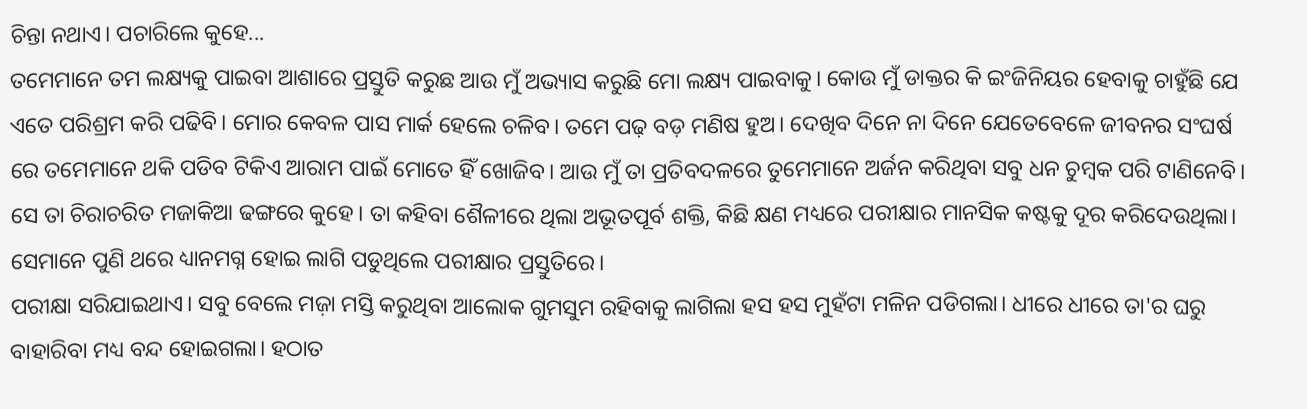ଚିନ୍ତା ନଥାଏ। ପଚାରିଲେ କୁହେ...
ତମେମାନେ ତମ ଲକ୍ଷ୍ୟକୁ ପାଇବା ଆଶାରେ ପ୍ରସ୍ତୁତି କରୁଛ ଆଉ ମୁଁ ଅଭ୍ୟାସ କରୁଛି ମୋ ଲକ୍ଷ୍ୟ ପାଇବାକୁ। କୋଉ ମୁଁ ଡାକ୍ତର କି ଇଂଜିନିୟର ହେବାକୁ ଚାହୁଁଛି ଯେ ଏତେ ପରିଶ୍ରମ କରି ପଢିବି। ମୋର କେବଳ ପାସ ମାର୍କ ହେଲେ ଚଳିବ। ତମେ ପଢ଼ ବଡ଼ ମଣିଷ ହୁଅ। ଦେଖିବ ଦିନେ ନା ଦିନେ ଯେତେବେଳେ ଜୀବନର ସଂଘର୍ଷ ରେ ତମେମାନେ ଥକି ପଡିବ ଟିକିଏ ଆରାମ ପାଇଁ ମୋତେ ହିଁ ଖୋଜିବ। ଆଉ ମୁଁ ତା ପ୍ରତିବଦଳରେ ତୁମେମାନେ ଅର୍ଜନ କରିଥିବା ସବୁ ଧନ ଚୁମ୍ବକ ପରି ଟାଣିନେବି। ସେ ତା ଚିରାଚରିତ ମଜାକିଆ ଢଙ୍ଗରେ କୁହେ। ତା କହିବା ଶୈଳୀରେ ଥିଲା ଅଭୂତପୂର୍ବ ଶକ୍ତି, କିଛି କ୍ଷଣ ମଧ୍ୟରେ ପରୀକ୍ଷାର ମାନସିକ କଷ୍ଟକୁ ଦୂର କରିଦେଉଥିଲା। ସେମାନେ ପୁଣି ଥରେ ଧ୍ୟାନମଗ୍ନ ହୋଇ ଲାଗି ପଡୁଥିଲେ ପରୀକ୍ଷାର ପ୍ରସ୍ତୁତିରେ।
ପରୀକ୍ଷା ସରିଯାଇଥାଏ। ସବୁ ବେଲେ ମଜ଼ା ମସ୍ତି କରୁଥିବା ଆଲୋକ ଗୁମସୁମ ରହିବାକୁ ଲାଗିଲା ହସ ହସ ମୁହଁଟା ମଳିନ ପଡିଗଲା। ଧୀରେ ଧୀରେ ତା'ର ଘରୁ ବାହାରିବା ମଧ୍ୟ ବନ୍ଦ ହୋଇଗଲା। ହଠାତ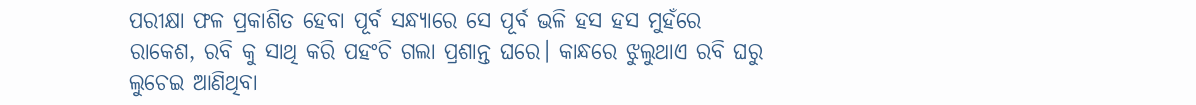ପରୀକ୍ଷା ଫଳ ପ୍ରକାଶିତ ହେବା ପୂର୍ବ ସନ୍ଧ୍ୟାରେ ସେ ପୂର୍ବ ଭଳି ହସ ହସ ମୁହଁରେ ରାକେଶ, ରବି କୁ ସାଥି କରି ପହଂଚି ଗଲା ପ୍ରଶାନ୍ତ ଘରେ। କାନ୍ଧରେ ଝୁଲୁଥାଏ ରବି ଘରୁ ଲୁଚେଇ ଆଣିଥିବା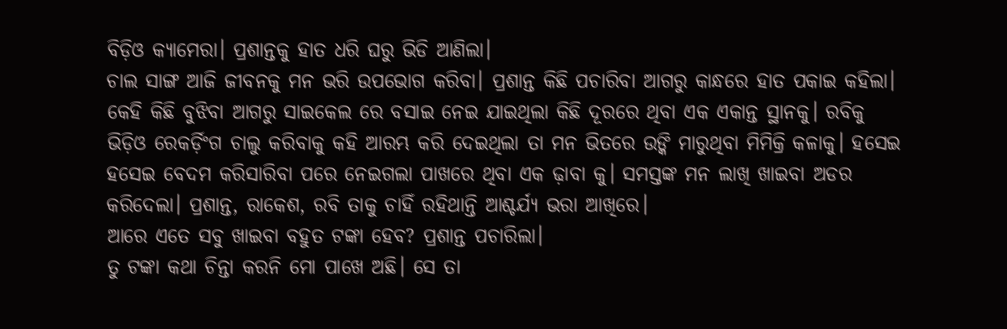ବିଡ଼ିଓ କ୍ୟାମେରା। ପ୍ରଶାନ୍ତକୁ ହାତ ଧରି ଘରୁ ଭିଡି ଆଣିଲା।
ଚାଲ ସାଙ୍ଗ ଆଜି ଜୀବନକୁ ମନ ଭରି ଉପଭୋଗ କରିବା। ପ୍ରଶାନ୍ତ କିଛି ପଚାରିବା ଆଗରୁ କାନ୍ଧରେ ହାତ ପକାଇ କହିଲା।
କେହି କିଛି ବୁଝିବା ଆଗରୁ ସାଇକେଲ ରେ ବସାଇ ନେଇ ଯାଇଥିଲା କିଛି ଦୂରରେ ଥିବା ଏକ ଏକାନ୍ତ ସ୍ଥାନକୁ। ରବିକୁ ଭିଡ଼ିଓ ରେକର୍ଡ଼ିଂଗ ଚାଲୁ କରିବାକୁ କହି ଆରମ୍ଭ କରି ଦେଇଥିଲା ତା ମନ ଭିତରେ ଉଙ୍କି ମାରୁଥିବା ମିମିକ୍ରି କଳାକୁ। ହସେଇ ହସେଇ ବେଦମ କରିସାରିବା ପରେ ନେଇଗଲା ପାଖରେ ଥିବା ଏକ ଢ଼ାବା କୁ। ସମସ୍ତଙ୍କ ମନ ଲାଖି ଖାଇବା ଅଡର କରିଦେଲା। ପ୍ରଶାନ୍ତ, ରାକେଶ, ରବି ତାକୁ ଚାହିଁ ରହିଥାନ୍ତି ଆଶ୍ଚର୍ଯ୍ୟ ଭରା ଆଖିରେ।
ଆରେ ଏତେ ସବୁ ଖାଇବା ବହୁତ ଟଙ୍କା ହେବ? ପ୍ରଶାନ୍ତ ପଚାରିଲା।
ତୁ ଟଙ୍କା କଥା ଚିନ୍ତା କରନି ମୋ ପାଖେ ଅଛି। ସେ ତା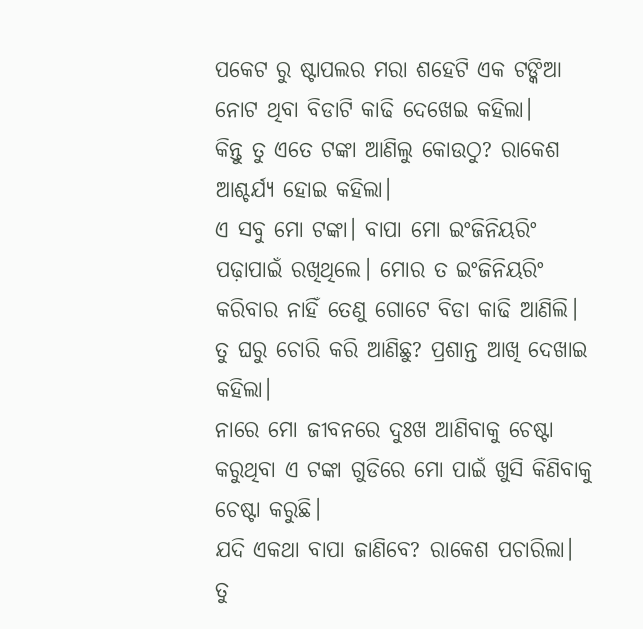ପକେଟ ରୁ ଷ୍ଟାପଲର ମରା ଶହେଟି ଏକ ଟଙ୍କିଆ ନୋଟ ଥିବା ବିଡାଟି କାଢି ଦେଖେଇ କହିଲା।
କିନ୍ତୁ ତୁ ଏତେ ଟଙ୍କା ଆଣିଲୁ କୋଉଠୁ? ରାକେଶ ଆଶ୍ଚର୍ଯ୍ୟ ହୋଇ କହିଲା।
ଏ ସବୁ ମୋ ଟଙ୍କା। ବାପା ମୋ ଇଂଜିନିୟରିଂ ପଢ଼ାପାଇଁ ରଖିଥିଲେ। ମୋର ତ ଇଂଜିନିୟରିଂ କରିବାର ନାହିଁ ତେଣୁ ଗୋଟେ ବିଡା କାଢି ଆଣିଲି।
ତୁ ଘରୁ ଚୋରି କରି ଆଣିଛୁ? ପ୍ରଶାନ୍ତ ଆଖି ଦେଖାଇ କହିଲା।
ନାରେ ମୋ ଜୀବନରେ ଦୁଃଖ ଆଣିବାକୁ ଚେଷ୍ଟା କରୁଥିବା ଏ ଟଙ୍କା ଗୁଡିରେ ମୋ ପାଇଁ ଖୁସି କିଣିବାକୁ ଚେଷ୍ଟା କରୁଛି।
ଯଦି ଏକଥା ବାପା ଜାଣିବେ? ରାକେଶ ପଚାରିଲା।
ତୁ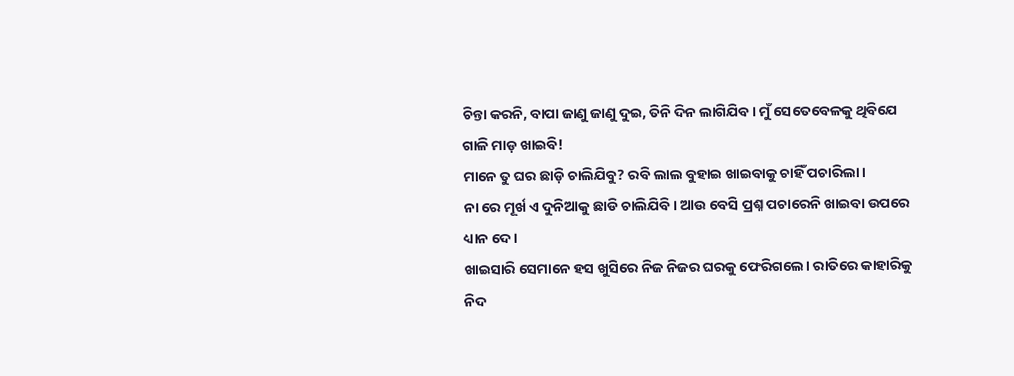ଚିନ୍ତା କରନି, ବାପା ଜାଣୁ ଜାଣୁ ଦୁଇ, ତିନି ଦିନ ଲାଗିଯିବ। ମୁଁ ସେତେବେଳକୁ ଥିବିଯେ ଗାଳି ମାଡ଼ ଖାଇବି!
ମାନେ ତୁ ଘର ଛାଡ଼ି ଚାଲିଯିବୁ? ରବି ଲାଲ ବୁହାଇ ଖାଇବାକୁ ଚାହିଁ ପଚାରିଲା।
ନା ରେ ମୂର୍ଖ ଏ ଦୁନିଆକୁ ଛାଡି ଚାଲିଯିବି। ଆଉ ବେସି ପ୍ରଶ୍ନ ପଚାରେନି ଖାଇବା ଉପରେ ଧ୍ୟାନ ଦେ।
ଖାଇସାରି ସେମାନେ ହସ ଖୁସିରେ ନିଜ ନିଜର ଘରକୁ ଫେରିଗଲେ। ରାତିରେ କାହାରିକୁ ନିଦ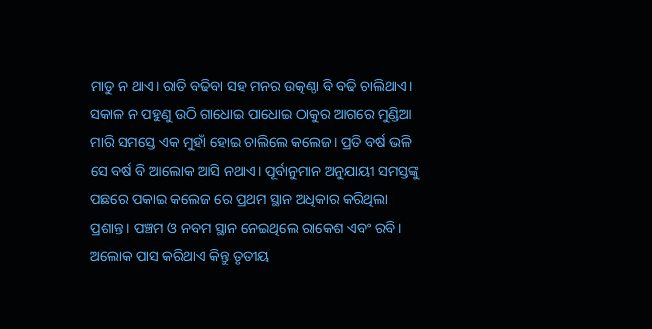ମାଡୁ ନ ଥାଏ। ରାତି ବଢିବା ସହ ମନର ଉତ୍କଣ୍ଠା ବି ବଢି ଚାଲିଥାଏ। ସକାଳ ନ ପହୁଣୁ ଉଠି ଗାଧୋଇ ପାଧୋଇ ଠାକୁର ଆଗରେ ମୁଣ୍ଡିଆ ମାରି ସମସ୍ତେ ଏକ ମୁହାଁ ହୋଇ ଚାଲିଲେ କଲେଜ। ପ୍ରତି ବର୍ଷ ଭଳି ସେ ବର୍ଷ ବି ଆଲୋକ ଆସି ନଥାଏ। ପୂର୍ବାନୁମାନ ଅନୁଯାୟୀ ସମସ୍ତଙ୍କୁ ପଛରେ ପକାଇ କଲେଜ ରେ ପ୍ରଥମ ସ୍ଥାନ ଅଧିକାର କରିଥିଲା ପ୍ରଶାନ୍ତ। ପଞ୍ଚମ ଓ ନବମ ସ୍ଥାନ ନେଇଥିଲେ ରାକେଶ ଏବଂ ରବି। ଅଲୋକ ପାସ କରିଥାଏ କିନ୍ତୁ ତୃତୀୟ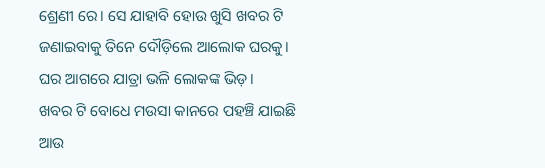ଶ୍ରେଣୀ ରେ। ସେ ଯାହାବି ହୋଉ ଖୁସି ଖବର ଟି ଜଣାଇବାକୁ ତିନେ ଦୌଡ଼ିଲେ ଆଲୋକ ଘରକୁ। ଘର ଆଗରେ ଯାତ୍ରା ଭଳି ଲୋକଙ୍କ ଭିଡ଼।
ଖବର ଟି ବୋଧେ ମଉସା କାନରେ ପହଞ୍ଚି ଯାଇଛି ଆଉ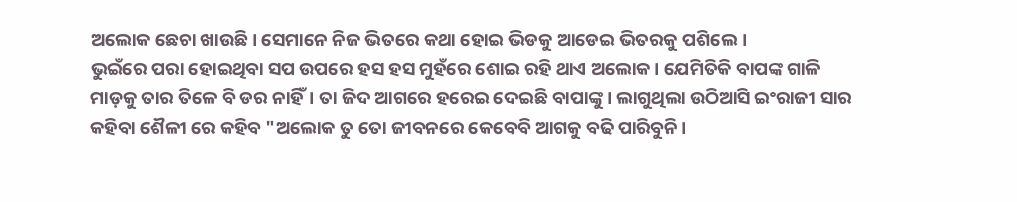ଅଲୋକ ଛେଚା ଖାଉଛି। ସେମାନେ ନିଜ ଭିତରେ କଥା ହୋଇ ଭିଡକୁ ଆଡେଇ ଭିତରକୁ ପଶିଲେ।
ଭୁଇଁରେ ପରା ହୋଇଥିବା ସପ ଉପରେ ହସ ହସ ମୁହଁରେ ଶୋଇ ରହି ଥାଏ ଅଲୋକ। ଯେମିତିକି ବାପଙ୍କ ଗାଳି ମାଡ଼କୁ ତାର ତିଳେ ବି ଡର ନାହିଁ। ତା ଜିଦ ଆଗରେ ହରେଇ ଦେଇଛି ବାପାଙ୍କୁ। ଲାଗୁଥିଲା ଉଠିଆସି ଇଂରାଜୀ ସାର କହିବା ଶୈଳୀ ରେ କହିବ "ଅଲୋକ ତୁ ତୋ ଜୀବନରେ କେବେବି ଆଗକୁ ବଢି ପାରିବୁନି।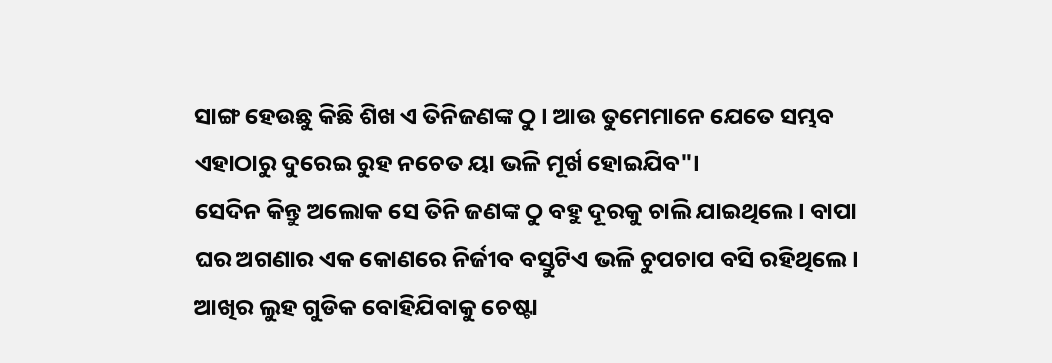ସାଙ୍ଗ ହେଉଛୁ କିଛି ଶିଖ ଏ ତିନିଜଣଙ୍କ ଠୁ। ଆଉ ତୁମେମାନେ ଯେତେ ସମ୍ଭବ ଏହାଠାରୁ ଦୁରେଇ ରୁହ ନଚେତ ୟା ଭଳି ମୂର୍ଖ ହୋଇଯିବ"।
ସେଦିନ କିନ୍ତୁ ଅଲୋକ ସେ ତିନି ଜଣଙ୍କ ଠୁ ବହୁ ଦୂରକୁ ଚାଲି ଯାଇଥିଲେ। ବାପା ଘର ଅଗଣାର ଏକ କୋଣରେ ନିର୍ଜୀବ ବସ୍ତୁଟିଏ ଭଳି ଚୁପଚାପ ବସି ରହିଥିଲେ। ଆଖିର ଲୁହ ଗୁଡିକ ବୋହିଯିବାକୁ ଚେଷ୍ଟା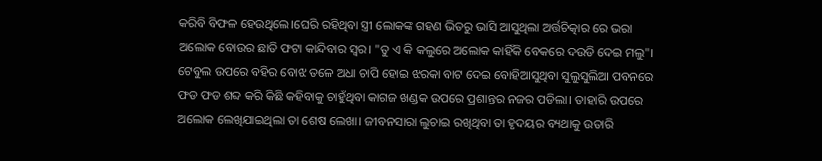କରିବି ବିଫଳ ହେଉଥିଲେ।ଘେରି ରହିଥିବା ସ୍ତ୍ରୀ ଲୋକଙ୍କ ଗହଣ ଭିତରୁ ଭାସି ଆସୁଥିଲା ଅର୍ତ୍ତଚିତ୍କାର ରେ ଭରା ଅଲୋକ ବୋଉର ଛାତି ଫଟା କାନ୍ଦିବାର ସ୍ୱର। "ତୁ ଏ କି କଲୁରେ ଅଲୋକ କାହିଁକି ବେକରେ ଦଉଡି ଦେଇ ମଲୁ"।
ଟେବୁଲ ଉପରେ ବହିର ବୋଝ ତଳେ ଅଧା ଚାପି ହୋଇ ଝରକା ବାଟ ଦେଇ ବୋହିଆସୁଥିବା ସୁଲୁସୁଲିଆ ପବନରେ ଫଡ ଫଡ ଶବ୍ଦ କରି କିଛି କହିବାକୁ ଚାହୁଁଥିବା କାଗଜ ଖଣ୍ଡକ ଉପରେ ପ୍ରଶାନ୍ତର ନଜର ପଡିଲା। ତାହାରି ଉପରେ ଅଲୋକ ଲେଖିଯାଇଥିଲା ତା ଶେଷ ଲେଖା। ଜୀବନସାରା ଲୁଚାଇ ରଖିଥିବା ତା ହୃଦୟର ବ୍ୟଥାକୁ ଉତାରି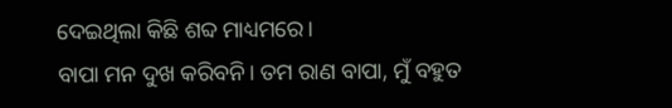ଦେଇଥିଲା କିଛି ଶବ୍ଦ ମାଧ୍ୟମରେ।
ବାପା ମନ ଦୁଖ କରିବନି। ତମ ରାଣ ବାପା, ମୁଁ ବହୁତ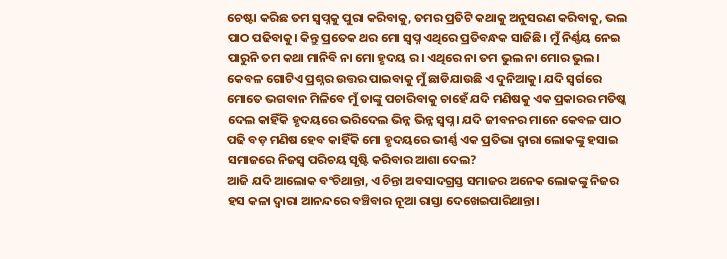ଚେଷ୍ଟା କରିଛ ତମ ସ୍ୱପ୍ନକୁ ପୁରା କରିବାକୁ, ତମର ପ୍ରତିଟି କଥାକୁ ଅନୁସରଣ କରିବାକୁ, ଭଲ ପାଠ ପଢିବାକୁ। କିନ୍ତୁ ପ୍ରତେକ ଥର ମୋ ସ୍ବପ୍ନ ଏଥିରେ ପ୍ରତିବନ୍ଧକ ସାଜିଛି। ମୁଁ ନିର୍ଣ୍ଣୟ ନେଇ ପାରୁନି ତମ କଥା ମାନିବି ନା ମୋ ହୃଦୟ ର। ଏଥିରେ ନା ତମ ଭୁଲ ନା ମୋର ଭୁଲ। କେବଳ ଗୋଟିଏ ପ୍ରଶ୍ନର ଉତ୍ତର ପାଇବାକୁ ମୁଁ ଛାଡିଯାଉଛି ଏ ଦୁନିଆକୁ। ଯଦି ସ୍ଵର୍ଗରେ ମୋତେ ଭଗବାନ ମିଳିବେ ମୁଁ ତାଙ୍କୁ ପଚାରିବାକୁ ଚାହେଁ ଯଦି ମଣିଷକୁ ଏକ ପ୍ରକାରର ମତିଷ୍କ ଦେଲ କାହିଁକି ହୃଦୟରେ ଭରିଦେଲ ଭିନ୍ନ ଭିନ୍ନ ସ୍ବପ୍ନ। ଯଦି ଜୀବନର ମାନେ କେବଳ ପାଠ ପଢି ବଡ଼ ମଣିଷ ହେବ କାହିଁକି ମୋ ହୃଦୟରେ ଭୀର୍ଣ୍ଣ ଏକ ପ୍ରତିଭା ଦ୍ୱାରା ଲୋକଙ୍କୁ ହସାଇ ସମାଜରେ ନିଜସ୍ୱ ପରିଚୟ ସୃଷ୍ଟି କରିବାର ଆଶା ଦେଲ?
ଆଜି ଯଦି ଆଲୋକ ବଂଚିଥାନ୍ତା, ଏ ଚିନ୍ତା ଅବସାଦଗ୍ରସ୍ତ ସମାଜର ଅନେକ ଲୋକଙ୍କୁ ନିଜର ହସ କଳା ଦ୍ୱାରା ଆନନ୍ଦରେ ବଞ୍ଚିବାର ନୂଆ ରାସ୍ତା ଦେଖେଇପାରିଥାନ୍ତା।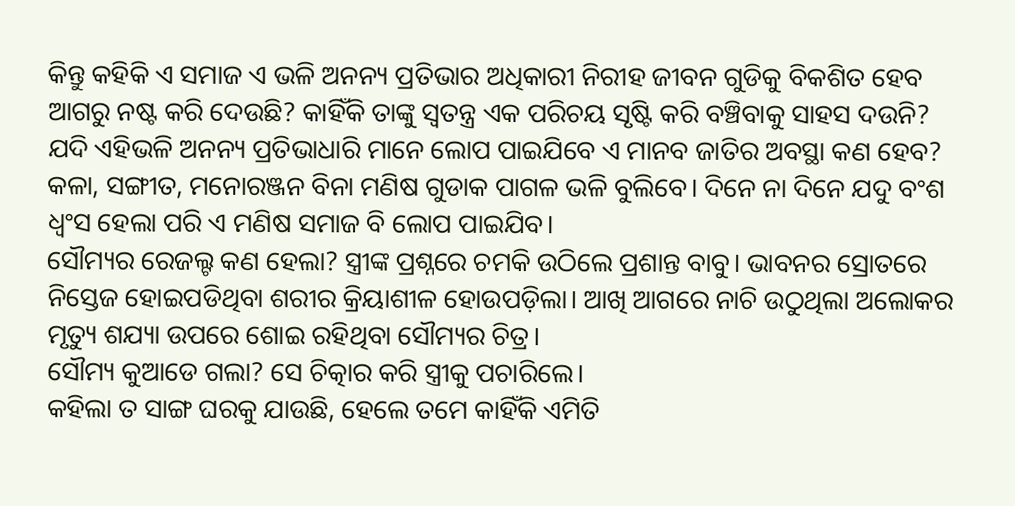କିନ୍ତୁ କହିକି ଏ ସମାଜ ଏ ଭଳି ଅନନ୍ୟ ପ୍ରତିଭାର ଅଧିକାରୀ ନିରୀହ ଜୀବନ ଗୁଡିକୁ ବିକଶିତ ହେବ ଆଗରୁ ନଷ୍ଟ କରି ଦେଉଛି? କାହିଁକି ତାଙ୍କୁ ସ୍ୱତନ୍ତ୍ର ଏକ ପରିଚୟ ସୃଷ୍ଟି କରି ବଞ୍ଚିବାକୁ ସାହସ ଦଉନି? ଯଦି ଏହିଭଳି ଅନନ୍ୟ ପ୍ରତିଭାଧାରି ମାନେ ଲୋପ ପାଇଯିବେ ଏ ମାନବ ଜାତିର ଅବସ୍ଥା କଣ ହେବ? କଳା, ସଙ୍ଗୀତ, ମନୋରଞ୍ଜନ ବିନା ମଣିଷ ଗୁଡାକ ପାଗଳ ଭଳି ବୁଲିବେ। ଦିନେ ନା ଦିନେ ଯଦୁ ବଂଶ ଧ୍ବଂସ ହେଲା ପରି ଏ ମଣିଷ ସମାଜ ବି ଲୋପ ପାଇଯିବ।
ସୌମ୍ୟର ରେଜଲ୍ଟ କଣ ହେଲା? ସ୍ତ୍ରୀଙ୍କ ପ୍ରଶ୍ନରେ ଚମକି ଉଠିଲେ ପ୍ରଶାନ୍ତ ବାବୁ। ଭାବନର ସ୍ରୋତରେ ନିସ୍ତେଜ ହୋଇପଡିଥିବା ଶରୀର କ୍ରିୟାଶୀଳ ହୋଉପଡ଼ିଲା। ଆଖି ଆଗରେ ନାଚି ଉଠୁଥିଲା ଅଲୋକର ମୃତ୍ୟୁ ଶଯ୍ୟା ଉପରେ ଶୋଇ ରହିଥିବା ସୌମ୍ୟର ଚିତ୍ର।
ସୌମ୍ୟ କୁଆଡେ ଗଲା? ସେ ଚିତ୍କାର କରି ସ୍ତ୍ରୀକୁ ପଚାରିଲେ।
କହିଲା ତ ସାଙ୍ଗ ଘରକୁ ଯାଉଛି, ହେଲେ ତମେ କାହିଁକି ଏମିତି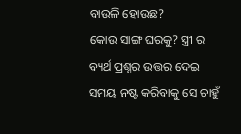ବାଉଳି ହୋଉଛ?
କୋଉ ସାଙ୍ଗ ଘରକୁ? ସ୍ତ୍ରୀ ର ବ୍ୟର୍ଥ ପ୍ରଶ୍ନର ଉତ୍ତର ଦେଇ ସମୟ ନଷ୍ଟ କରିବାକୁ ସେ ଚାହୁଁ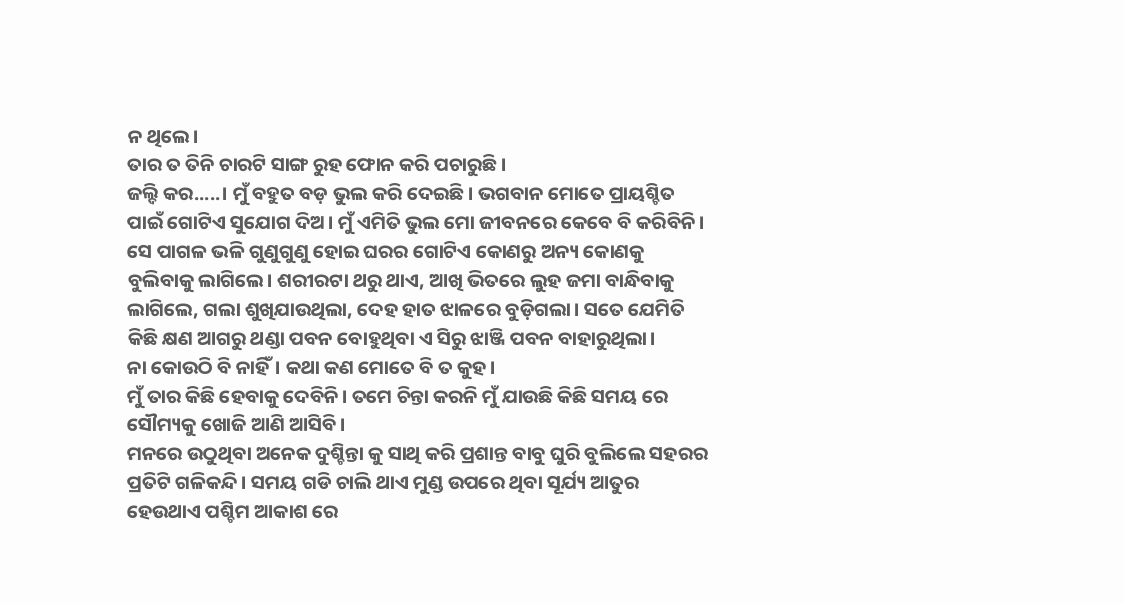ନ ଥିଲେ।
ତାର ତ ତିନି ଚାରଟି ସାଙ୍ଗ ରୁହ ଫୋନ କରି ପଚାରୁଛି।
ଜଲ୍ଦି କର.....। ମୁଁ ବହୁତ ବଡ଼ ଭୁଲ କରି ଦେଇଛି। ଭଗବାନ ମୋତେ ପ୍ରାୟଶ୍ଚିତ ପାଇଁ ଗୋଟିଏ ସୁଯୋଗ ଦିଅ। ମୁଁ ଏମିତି ଭୁଲ ମୋ ଜୀବନରେ କେବେ ବି କରିବିନି। ସେ ପାଗଳ ଭଳି ଗୁଣୁଗୁଣୁ ହୋଇ ଘରର ଗୋଟିଏ କୋଣରୁ ଅନ୍ୟ କୋଣକୁ ବୁଲିବାକୁ ଲାଗିଲେ। ଶରୀରଟା ଥରୁ ଥାଏ, ଆଖି ଭିତରେ ଲୁହ ଜମା ବାନ୍ଧିବାକୁ ଲାଗିଲେ, ଗଲା ଶୁଖିଯାଉଥିଲା, ଦେହ ହାତ ଝାଳରେ ବୁଡ଼ିଗଲା। ସତେ ଯେମିତି କିଛି କ୍ଷଣ ଆଗରୁ ଥଣ୍ଡା ପବନ ବୋହୁଥିବା ଏ ସିରୁ ଝାଞ୍ଜି ପବନ ବାହାରୁଥିଲା।
ନା କୋଉଠି ବି ନାହିଁ। କଥା କଣ ମୋତେ ବି ତ କୁହ।
ମୁଁ ତାର କିଛି ହେବାକୁ ଦେବିନି। ତମେ ଚିନ୍ତା କରନି ମୁଁ ଯାଉଛି କିଛି ସମୟ ରେ ସୌମ୍ୟକୁ ଖୋଜି ଆଣି ଆସିବି।
ମନରେ ଉଠୁଥିବା ଅନେକ ଦୁଶ୍ଚିନ୍ତା କୁ ସାଥି କରି ପ୍ରଶାନ୍ତ ବାବୁ ଘୁରି ବୁଲିଲେ ସହରର ପ୍ରତିଟି ଗଳିକନ୍ଦି। ସମୟ ଗଡି ଚାଲି ଥାଏ ମୁଣ୍ଡ ଉପରେ ଥିବା ସୂର୍ଯ୍ୟ ଆତୁର ହେଉଥାଏ ପଶ୍ଚିମ ଆକାଶ ରେ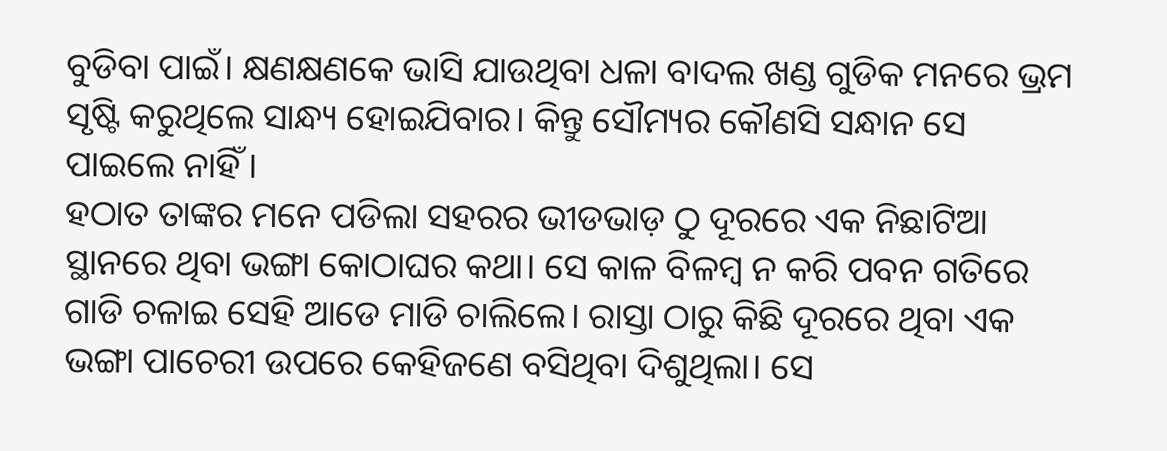ବୁଡିବା ପାଇଁ। କ୍ଷଣକ୍ଷଣକେ ଭାସି ଯାଉଥିବା ଧଳା ବାଦଲ ଖଣ୍ଡ ଗୁଡିକ ମନରେ ଭ୍ରମ ସୃଷ୍ଟି କରୁଥିଲେ ସାନ୍ଧ୍ୟ ହୋଇଯିବାର। କିନ୍ତୁ ସୌମ୍ୟର କୌଣସି ସନ୍ଧାନ ସେ ପାଇଲେ ନାହିଁ।
ହଠାତ ତାଙ୍କର ମନେ ପଡିଲା ସହରର ଭୀଡଭାଡ଼ ଠୁ ଦୂରରେ ଏକ ନିଛାଟିଆ ସ୍ଥାନରେ ଥିବା ଭଙ୍ଗା କୋଠାଘର କଥା। ସେ କାଳ ବିଳମ୍ବ ନ କରି ପବନ ଗତିରେ ଗାଡି ଚଳାଇ ସେହି ଆଡେ ମାଡି ଚାଲିଲେ। ରାସ୍ତା ଠାରୁ କିଛି ଦୂରରେ ଥିବା ଏକ ଭଙ୍ଗା ପାଚେରୀ ଉପରେ କେହିଜଣେ ବସିଥିବା ଦିଶୁଥିଲା। ସେ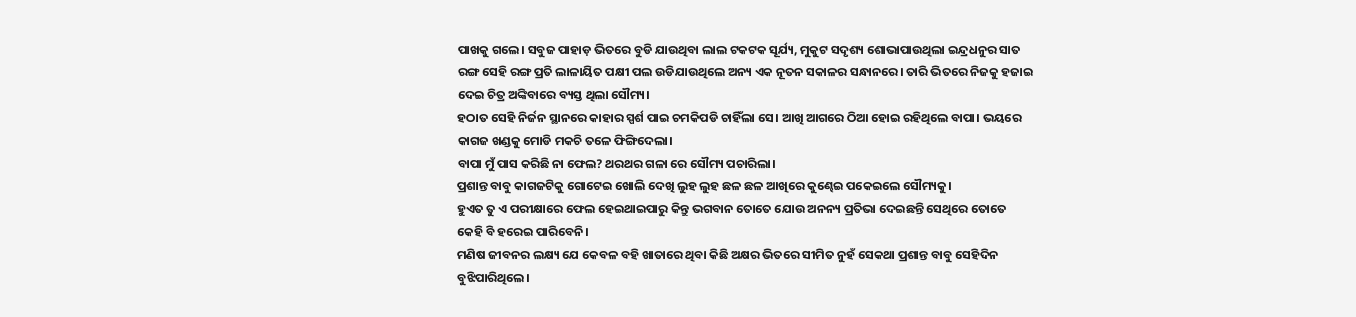ପାଖକୁ ଗଲେ। ସବୁଜ ପାହାଡ଼ ଭିତରେ ବୁଡି ଯାଉଥିବା ଲାଲ ଟକଟକ ସୂର୍ଯ୍ୟ, ମୁକୁଟ ସଦୃଶ୍ୟ ଶୋଭାପାଉଥିଲା ଇନ୍ଦ୍ରଧନୁର ସାତ ରଙ୍ଗ ସେହି ରଙ୍ଗ ପ୍ରତି ଲାଳାୟିତ ପକ୍ଷୀ ପଲ ଉଡିଯାଉଥିଲେ ଅନ୍ୟ ଏକ ନୂତନ ସକାଳର ସନ୍ଧାନରେ। ତାରି ଭିତରେ ନିଜକୁ ହଜାଇ ଦେଇ ଚିତ୍ର ଅଙ୍କିବାରେ ବ୍ୟସ୍ତ ଥିଲା ସୌମ୍ୟ।
ହଠାତ ସେହି ନିର୍ଜନ ସ୍ଥାନରେ କାହାର ସ୍ପର୍ଶ ପାଇ ଚମକିପଡି ଚାହିଁଲା ସେ। ଆଖି ଆଗରେ ଠିଆ ହୋଇ ରହିଥିଲେ ବାପା। ଭୟରେ କାଗଜ ଖଣ୍ଡକୁ ମୋଡି ମକଚି ତଳେ ଫିଙ୍ଗିଦେଲା।
ବାପା ମୁଁ ପାସ କରିଛି ନା ଫେଲ? ଥରଥର ଗଳା ରେ ସୌମ୍ୟ ପଚାରିଲା।
ପ୍ରଶାନ୍ତ ବାବୁ କାଗଜଟିକୁ ଗୋଟେଇ ଖୋଲି ଦେଖି ଲୁହ ଲୁହ ଛଳ ଛଳ ଆଖିରେ କୁଣ୍ଢେଇ ପକେଇଲେ ସୌମ୍ୟକୁ।
ହୁଏତ ତୁ ଏ ପରୀକ୍ଷାରେ ଫେଲ ହେଇଥାଇପାରୁ କିନ୍ତୁ ଭଗବାନ ତୋତେ ଯୋଉ ଅନନ୍ୟ ପ୍ରତିଭା ଦେଇଛନ୍ତି ସେଥିରେ ତୋତେ କେହି ବି ହରେଇ ପାରିବେନି।
ମଣିଷ ଜୀବନର ଲକ୍ଷ୍ୟ ଯେ କେବଳ ବହି ଖାତାରେ ଥିବା କିଛି ଅକ୍ଷର ଭିତରେ ସୀମିତ ନୁହଁ ସେକଥା ପ୍ରଶାନ୍ତ ବାବୁ ସେହିଦିନ ବୁଝିପାରିଥିଲେ।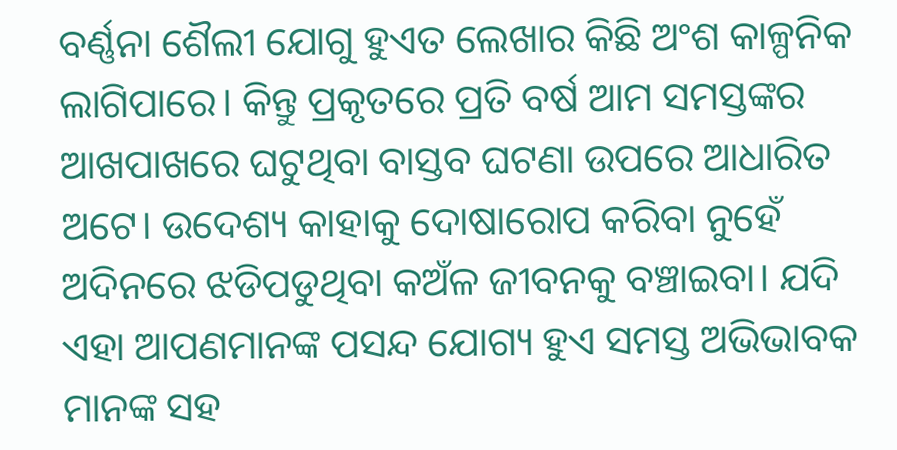ବର୍ଣ୍ଣନା ଶୈଲୀ ଯୋଗୁ ହୁଏତ ଲେଖାର କିଛି ଅଂଶ କାଳ୍ପନିକ ଲାଗିପାରେ। କିନ୍ତୁ ପ୍ରକୃତରେ ପ୍ରତି ବର୍ଷ ଆମ ସମସ୍ତଙ୍କର ଆଖପାଖରେ ଘଟୁଥିବା ବାସ୍ତବ ଘଟଣା ଉପରେ ଆଧାରିତ ଅଟେ। ଉଦେଶ୍ୟ କାହାକୁ ଦୋଷାରୋପ କରିବା ନୁହେଁ ଅଦିନରେ ଝଡିପଡୁଥିବା କଅଁଳ ଜୀବନକୁ ବଞ୍ଚାଇବା। ଯଦି ଏହା ଆପଣମାନଙ୍କ ପସନ୍ଦ ଯୋଗ୍ୟ ହୁଏ ସମସ୍ତ ଅଭିଭାବକ ମାନଙ୍କ ସହ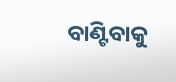ବାଣ୍ଟିବାକୁ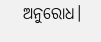ଅନୁରୋଧ।